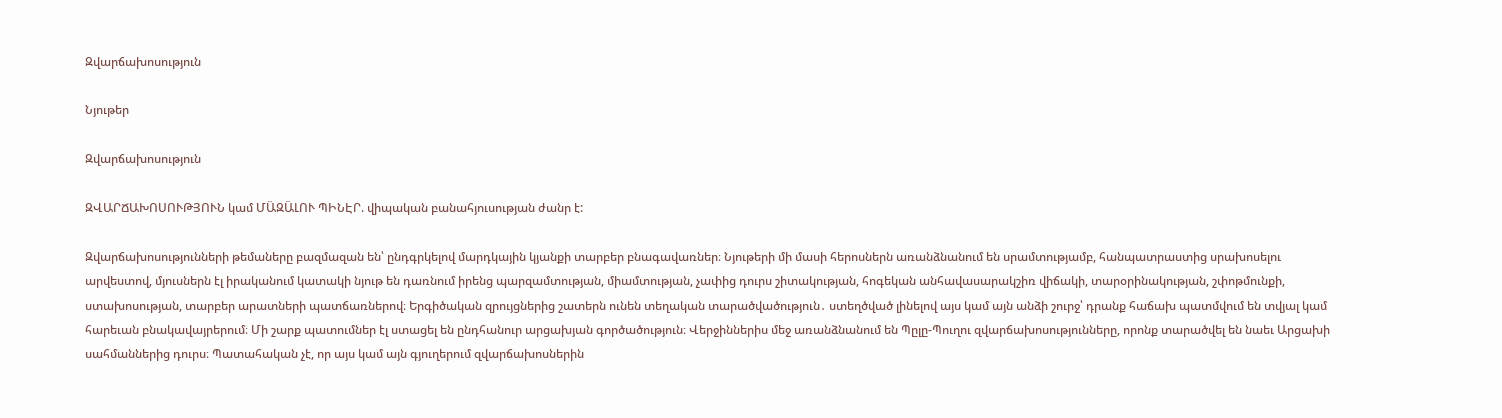Զվարճախոսություն

Նյութեր

Զվարճախոսություն

ԶՎԱՐՃԱԽՈՍՈՒԹՅՈՒՆ կամ ՄԱ̈ԶԱ̈ԼՈՒ ՊԻՆԷՐ. վիպական բանահյուսության ժանր է:

Զվարճախոսությունների թեմաները բազմազան են՝ ընդգրկելով մարդկային կյանքի տարբեր բնագավառներ։ Նյութերի մի մասի հերոսներն առանձնանում են սրամտությամբ, հանպատրաստից սրախոսելու արվեստով, մյուսներն էլ իրականում կատակի նյութ են դառնում իրենց պարզամտության, միամտության, չափից դուրս շիտակության, հոգեկան անհավասարակշիռ վիճակի, տարօրինակության, շփոթմունքի, ստախոսության, տարբեր արատների պատճառներով։ Երգիծական զրույցներից շատերն ունեն տեղական տարածվածություն․ ստեղծված լինելով այս կամ այն անձի շուրջ՝ դրանք հաճախ պատմվում են տվյալ կամ հարեւան բնակավայրերում։ Մի շարք պատումներ էլ ստացել են ընդհանուր արցախյան գործածություն։ Վերջիններիս մեջ առանձնանում են Պըլը-Պուղու զվարճախոսությունները, որոնք տարածվել են նաեւ Արցախի սահմաններից դուրս։ Պատահական չէ, որ այս կամ այն գյուղերում զվարճախոսներին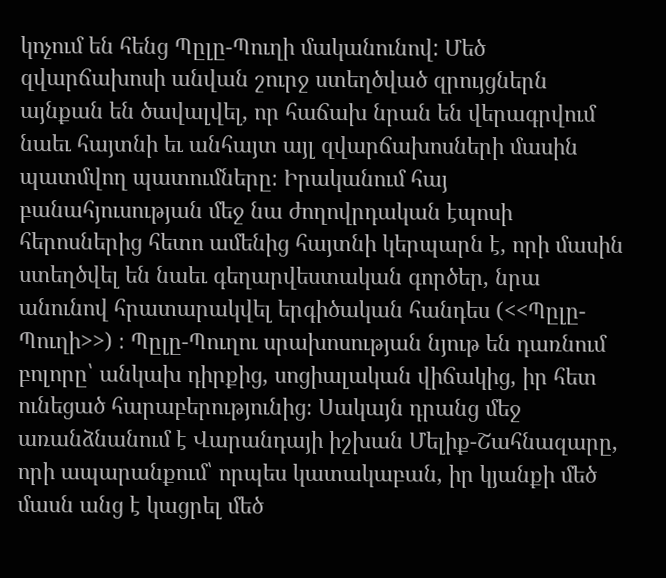կոչում են հենց Պըլը-Պուղի մականունով: Մեծ զվարճախոսի անվան շուրջ ստեղծված զրույցներն այնքան են ծավալվել, որ հաճախ նրան են վերագրվում նաեւ հայտնի եւ անհայտ այլ զվարճախոսների մասին պատմվող պատումները։ Իրականում հայ բանահյուսության մեջ նա ժողովրդական էպոսի հերոսներից հետո ամենից հայտնի կերպարն է, որի մասին ստեղծվել են նաեւ գեղարվեստական գործեր, նրա անունով հրատարակվել երգիծական հանդես (<<Պըլը-Պուղի>>) ։ Պըլը-Պուղու սրախոսության նյութ են դառնում բոլորը՝ անկախ դիրքից, սոցիալական վիճակից, իր հետ ունեցած հարաբերությունից։ Սակայն դրանց մեջ առանձնանում է Վարանդայի իշխան Մելիք-Շահնազարը, որի ապարանքում՝ որպես կատակաբան, իր կյանքի մեծ մասն անց է կացրել մեծ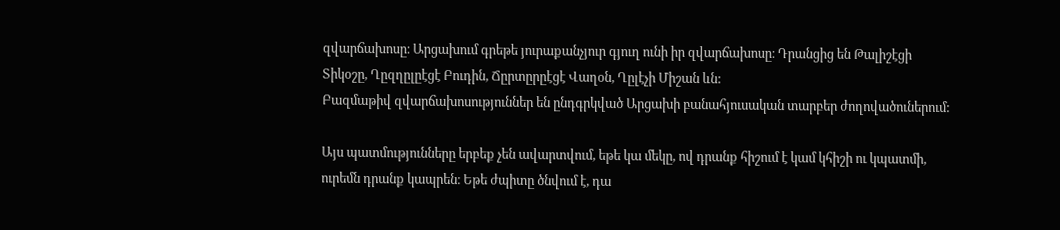զվարճախոսը։ Արցախում գրեթե յուրաքանչյուր գյուղ ունի իր զվարճախոսը։ Դրանցից են Թալիշէցի Տիկօշը, Ղըզղըլըէցէ Բուդին, Ճըրտըրըէցէ Վաղօն, Ղըլէչի Միշան ևն:
Բազմաթիվ զվարճախոսություններ են ընդգրկված Արցախի բանահյուսական տարբեր ժողովածուներում:

Այս պատմությունները երբեք չեն ավարտվում, եթե կա մեկը, ով դրանք հիշում է կամ կհիշի ու կպատմի, ուրեմն դրանք կապրեն։ Եթե ժպիտը ծնվում է, դա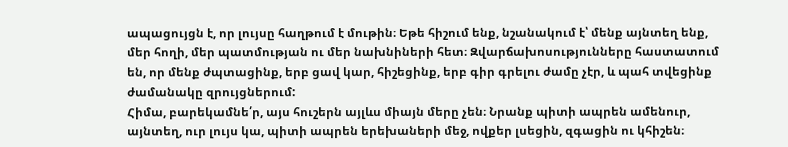ապացույցն է, որ լույսը հաղթում է մութին։ Եթե հիշում ենք, նշանակում է՝ մենք այնտեղ ենք, մեր հողի, մեր պատմության ու մեր նախնիների հետ։ Զվարճախոսությունները հաստատում են, որ մենք ժպտացինք, երբ ցավ կար, հիշեցինք, երբ գիր գրելու ժամը չէր, և պահ տվեցինք ժամանակը զրույցներում:
Հիմա, բարեկամնե՛ր, այս հուշերն այլևս միայն մերը չեն։ Նրանք պիտի ապրեն ամենուր, այնտեղ, ուր լույս կա, պիտի ապրեն երեխաների մեջ, ովքեր լսեցին, զգացին ու կհիշեն։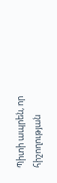Պիտի ապրեն, որ հիշողության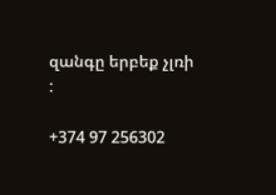զանգը երբեք չլռի
:

+374 97 256302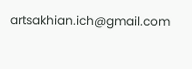artsakhian.ich@gmail.com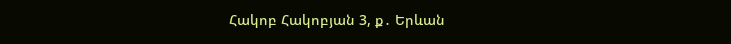Հակոբ Հակոբյան 3, ք․ Երևան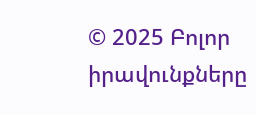© 2025 Բոլոր իրավունքները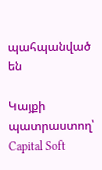պահպանված են

Կայքի պատրաստող՝ Capital Soft